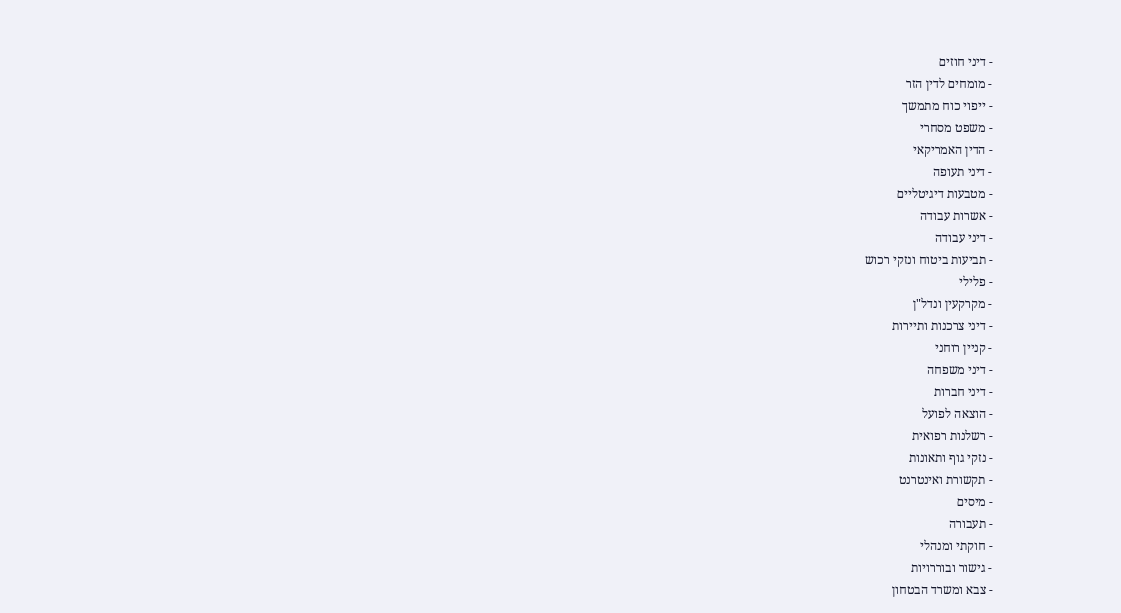- דיני חוזים
- מומחים לדין הזר
- ייפוי כוח מתמשך
- משפט מסחרי
- הדין האמריקאי
- דיני תעופה
- מטבעות דיגיטליים
- אשרות עבודה
- דיני עבודה
- תביעות ביטוח ונזקי רכוש
- פלילי
- מקרקעין ונדל"ן
- דיני צרכנות ותיירות
- קניין רוחני
- דיני משפחה
- דיני חברות
- הוצאה לפועל
- רשלנות רפואית
- נזקי גוף ותאונות
- תקשורת ואינטרנט
- מיסים
- תעבורה
- חוקתי ומנהלי
- גישור ובוררויות
- צבא ומשרד הבטחון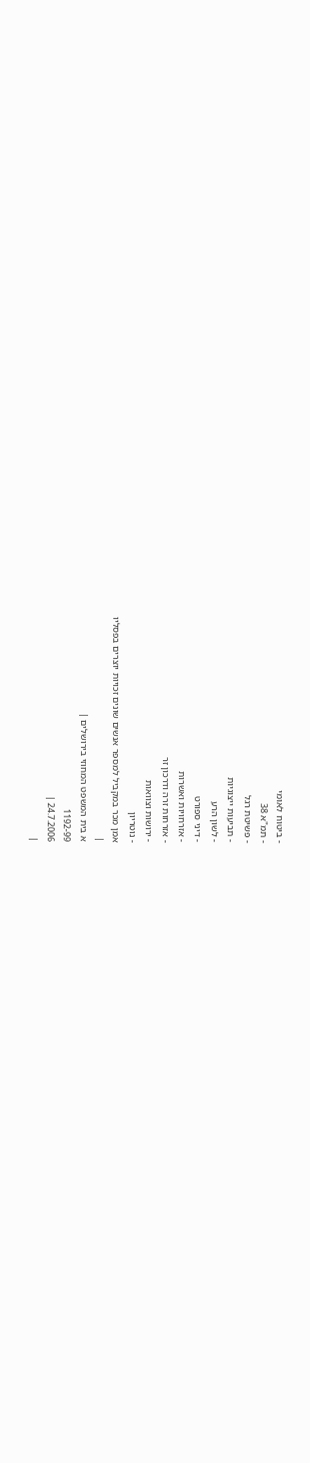- ביטוח לאומי
- תמ"א 38
- פשיטת רגל
- תביעות ייצוגיות
- לשון הרע
- דיני ספורט
- אזרחויות ואשרות
- אזרחות זרה ודרכון זר
- ירושות וצוואות
- נוטריון
אמן מכר במקביל למספר אנשים שונים זכויות יוצרים בפסליו
|
א בית המשפט המחוזי בירושלים |
1192-99
24.7.2006 |
|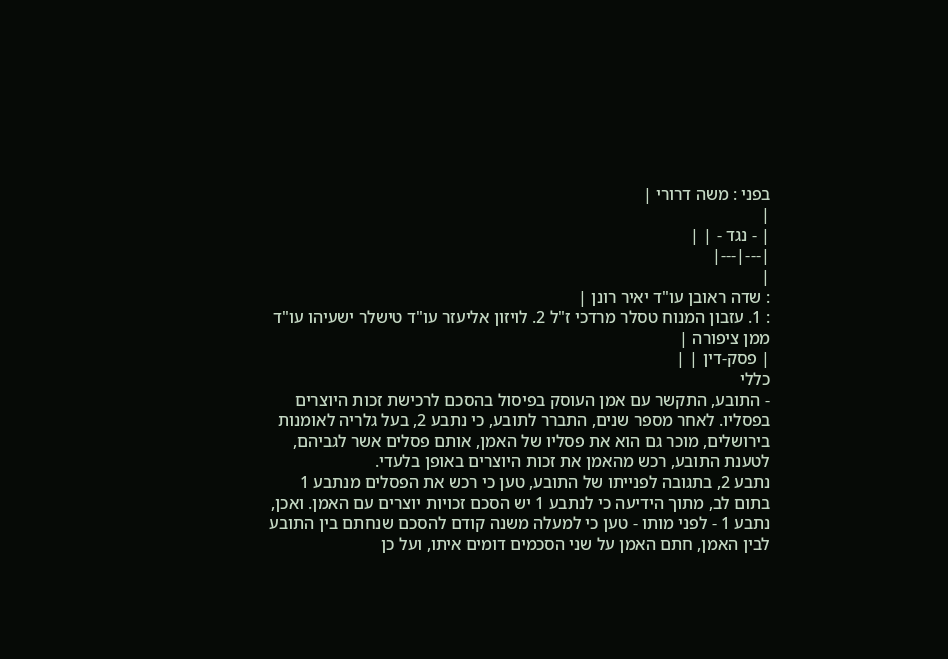בפני : משה דרורי |
|
| - נגד - | |
|---|---|
|
: שדה ראובן עו"ד יאיר רונן |
: 1. עזבון המנוח טסלר מרדכי ז"ל 2. לויזון אליעזר עו"ד טישלר ישעיהו עו"ד ממן ציפורה |
| פסק-דין | |
כללי
- התובע, התקשר עם אמן העוסק בפיסול בהסכם לרכישת זכות היוצרים בפסליו. לאחר מספר שנים, התברר לתובע, כי נתבע 2, בעל גלריה לאומנות בירושלים, מוכר גם הוא את פסליו של האמן, אותם פסלים אשר לגביהם, לטענת התובע, רכש מהאמן את זכות היוצרים באופן בלעדי.
נתבע 2, בתגובה לפנייתו של התובע, טען כי רכש את הפסלים מנתבע 1 בתום לב, מתוך הידיעה כי לנתבע 1 יש הסכם זכויות יוצרים עם האמן. ואכן, נתבע 1 - לפני מותו - טען כי למעלה משנה קודם להסכם שנחתם בין התובע לבין האמן, חתם האמן על שני הסכמים דומים איתו, ועל כן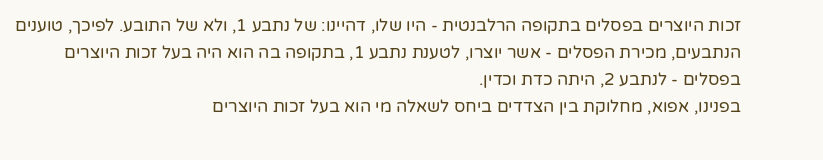זכות היוצרים בפסלים בתקופה הרלבנטית - היו שלו, דהיינו: של נתבע 1, ולא של התובע. לפיכך, טוענים הנתבעים, מכירת הפסלים - אשר יוצרו, לטענת נתבע 1, בתקופה בה הוא היה בעל זכות היוצרים בפסלים - לנתבע 2, היתה כדת וכדין.
בפנינו, אפוא, מחלוקת בין הצדדים ביחס לשאלה מי הוא בעל זכות היוצרים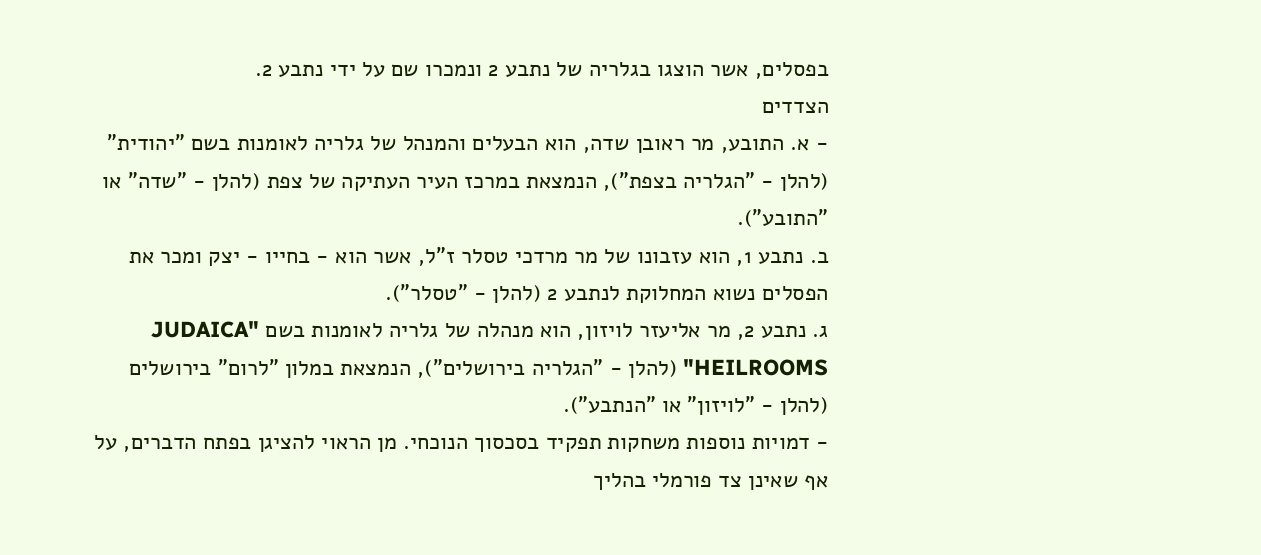בפסלים, אשר הוצגו בגלריה של נתבע 2 ונמכרו שם על ידי נתבע 2.
הצדדים
- א. התובע, מר ראובן שדה, הוא הבעלים והמנהל של גלריה לאומנות בשם "יהודית" (להלן - "הגלריה בצפת"), הנמצאת במרכז העיר העתיקה של צפת (להלן - "שדה" או "התובע").
ב. נתבע 1, הוא עזבונו של מר מרדכי טסלר ז"ל, אשר הוא - בחייו - יצק ומכר את הפסלים נשוא המחלוקת לנתבע 2 (להלן - "טסלר").
ג. נתבע 2, מר אליעזר לויזון, הוא מנהלה של גלריה לאומנות בשם "JUDAICA HEILROOMS" (להלן - "הגלריה בירושלים"), הנמצאת במלון "לרום" בירושלים (להלן - "לויזון" או "הנתבע").
- דמויות נוספות משחקות תפקיד בסכסוך הנוכחי. מן הראוי להציגן בפתח הדברים, על אף שאינן צד פורמלי בהליך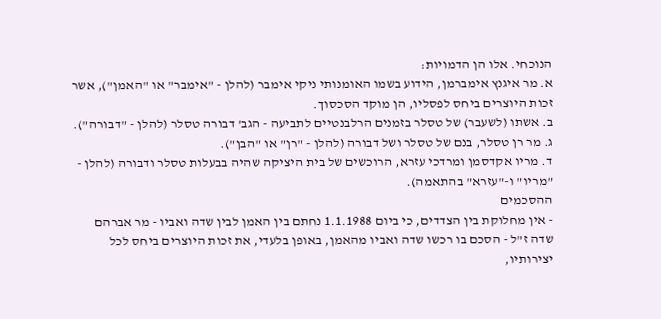הנוכחי. אלו הן הדמויות:
א. מר איגנץ אימברמן, הידוע בשמו האומנותי ניקי אימבר (להלן - "אימבר" או "האמן"), אשר זכות היוצרים ביחס לפסליו, הן מוקד הסכסוך.
ב. אשתו (לשעבר) של טסלר בזמנים הרלבנטיים לתביעה - הגב' דבורה טסלר (להלן - "דבורה").
ג. מר רן טסלר, בנם של טסלר ושל דבורה (להלן - "רן" או "הבן").
ד. מריו אקדסמן ומרדכי עזרא, הרוכשים של בית היציקה שהיה בבעלות טסלר ודבורה (להלן - "מריו" ו-"עזרא" בהתאמה).
ההסכמים
- אין מחלוקת בין הצדדים, כי ביום 1.1.1988 נחתם בין האמן לבין שדה ואביו - מר אברהם שדה ז"ל - הסכם בו רכשו שדה ואביו מהאמן, באופן בלעדי, את זכות היוצרים ביחס לכל יצירותיו,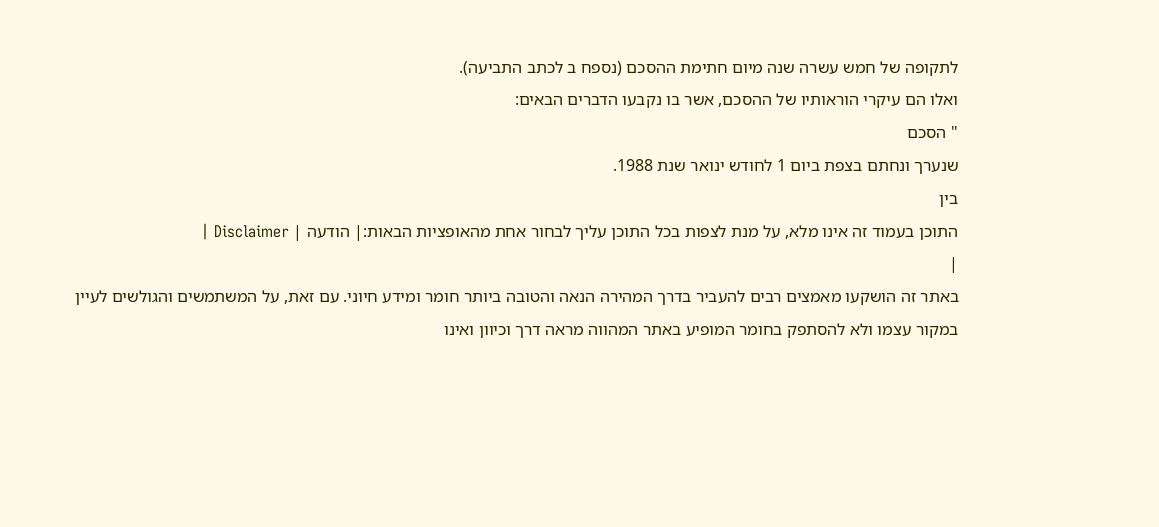לתקופה של חמש עשרה שנה מיום חתימת ההסכם (נספח ב לכתב התביעה).
ואלו הם עיקרי הוראותיו של ההסכם, אשר בו נקבעו הדברים הבאים:
" הסכם
שנערך ונחתם בצפת ביום 1 לחודש ינואר שנת 1988.
בין
התוכן בעמוד זה אינו מלא, על מנת לצפות בכל התוכן עליך לבחור אחת מהאופציות הבאות:| הודעה | Disclaimer |
|
באתר זה הושקעו מאמצים רבים להעביר בדרך המהירה הנאה והטובה ביותר חומר ומידע חיוני. עם זאת, על המשתמשים והגולשים לעיין במקור עצמו ולא להסתפק בחומר המופיע באתר המהווה מראה דרך וכיוון ואינו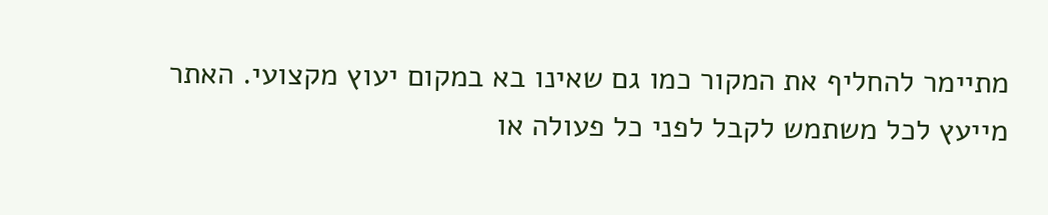מתיימר להחליף את המקור כמו גם שאינו בא במקום יעוץ מקצועי. האתר מייעץ לכל משתמש לקבל לפני כל פעולה או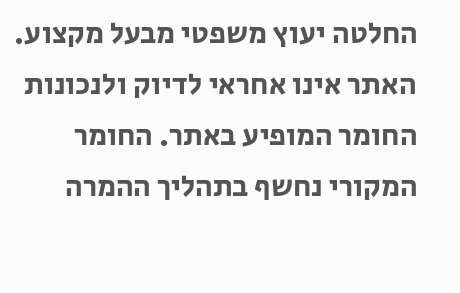החלטה יעוץ משפטי מבעל מקצוע. האתר אינו אחראי לדיוק ולנכונות החומר המופיע באתר. החומר המקורי נחשף בתהליך ההמרה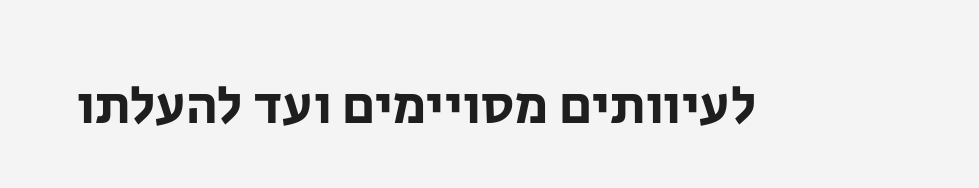לעיוותים מסויימים ועד להעלתו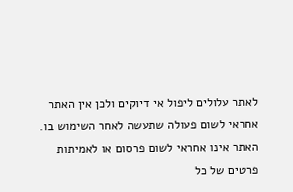לאתר עלולים ליפול אי דיוקים ולכן אין האתר אחראי לשום פעולה שתעשה לאחר השימוש בו. האתר אינו אחראי לשום פרסום או לאמיתות פרטים של כל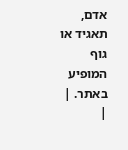אדם, תאגיד או גוף המופיע באתר. |
|